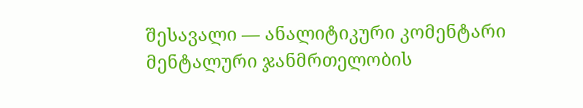შესავალი — ანალიტიკური კომენტარი
მენტალური ჯანმრთელობის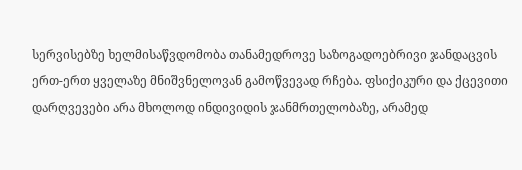სერვისებზე ხელმისაწვდომობა თანამედროვე საზოგადოებრივი ჯანდაცვის ერთ-ერთ ყველაზე მნიშვნელოვან გამოწვევად რჩება. ფსიქიკური და ქცევითი დარღვევები არა მხოლოდ ინდივიდის ჯანმრთელობაზე, არამედ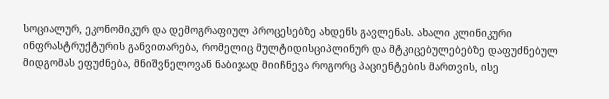სოციალურ, ეკონომიკურ და დემოგრაფიულ პროცესებზე ახდენს გავლენას. ახალი კლინიკური ინფრასტრუქტურის განვითარება, რომელიც მულტიდისციპლინურ და მტკიცებულებებზე დაფუძნებულ მიდგომას ეფუძნება, მნიშვნელოვან ნაბიჯად მიიჩნევა როგორც პაციენტების მართვის, ისე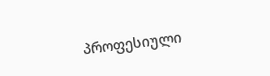პროფესიული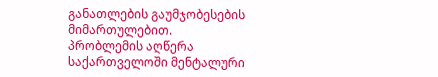განათლების გაუმჯობესების მიმართულებით.
პრობლემის აღწერა
საქართველოში მენტალური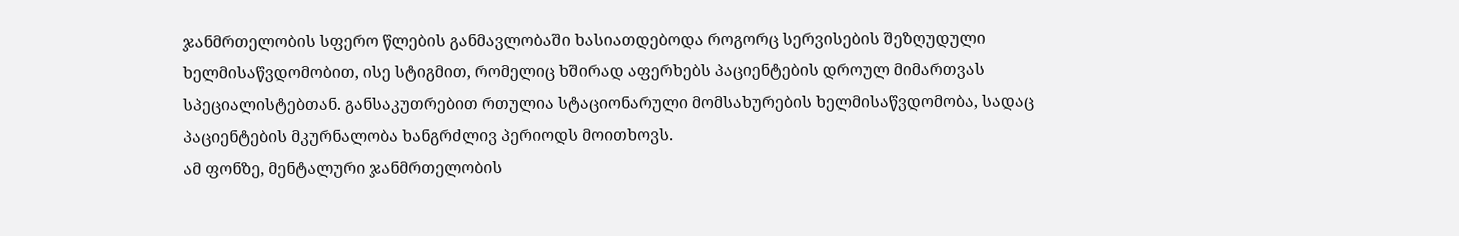ჯანმრთელობის სფერო წლების განმავლობაში ხასიათდებოდა როგორც სერვისების შეზღუდული ხელმისაწვდომობით, ისე სტიგმით, რომელიც ხშირად აფერხებს პაციენტების დროულ მიმართვას სპეციალისტებთან. განსაკუთრებით რთულია სტაციონარული მომსახურების ხელმისაწვდომობა, სადაც პაციენტების მკურნალობა ხანგრძლივ პერიოდს მოითხოვს.
ამ ფონზე, მენტალური ჯანმრთელობის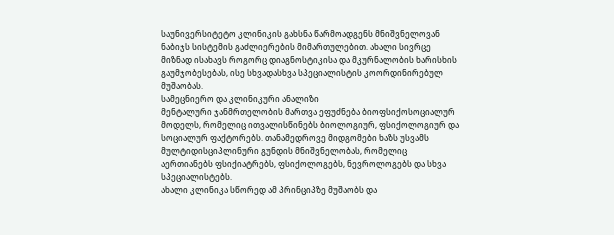საუნივერსიტეტო კლინიკის გახსნა წარმოადგენს მნიშვნელოვან ნაბიჯს სისტემის გაძლიერების მიმართულებით. ახალი სივრცე მიზნად ისახავს როგორც დიაგნოსტიკისა და მკურნალობის ხარისხის გაუმჯობესებას, ისე სხვადასხვა სპეციალისტის კოორდინირებულ მუშაობას.
სამეცნიერო და კლინიკური ანალიზი
მენტალური ჯანმრთელობის მართვა ეფუძნება ბიოფსიქოსოციალურ მოდელს, რომელიც ითვალისწინებს ბიოლოგიურ, ფსიქოლოგიურ და სოციალურ ფაქტორებს. თანამედროვე მიდგომები ხაზს უსვამს მულტიდისციპლინური გუნდის მნიშვნელობას, რომელიც აერთიანებს ფსიქიატრებს, ფსიქოლოგებს, ნევროლოგებს და სხვა სპეციალისტებს.
ახალი კლინიკა სწორედ ამ პრინციპზე მუშაობს და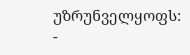უზრუნველყოფს:
-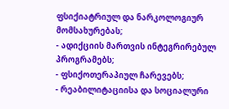ფსიქიატრიულ და ნარკოლოგიურ მომსახურებას;
- ადიქციის მართვის ინტეგრირებულ პროგრამებს;
- ფსიქოთერაპიულ ჩარევებს;
- რეაბილიტაციისა და სოციალური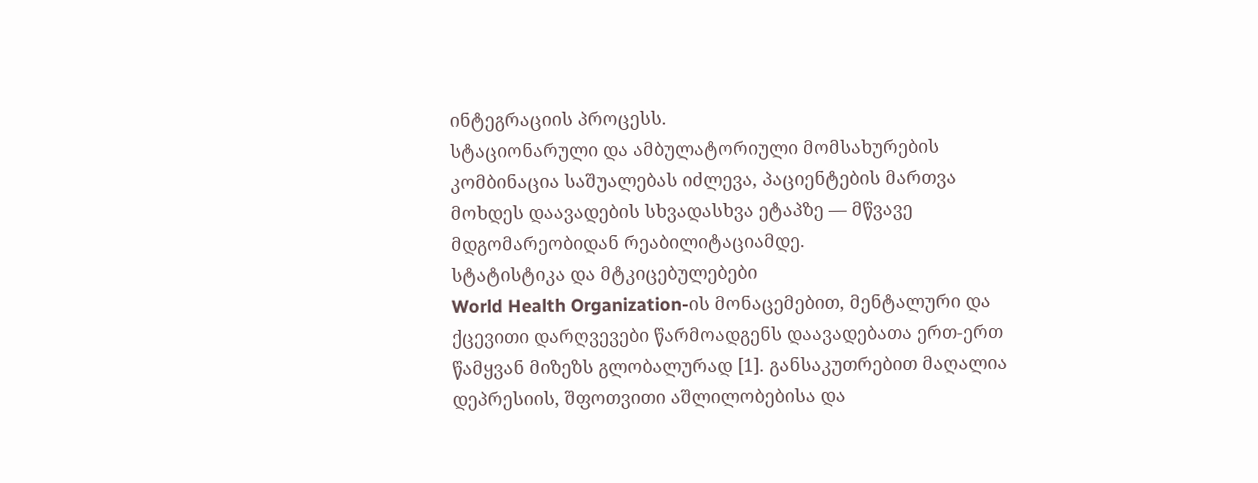ინტეგრაციის პროცესს.
სტაციონარული და ამბულატორიული მომსახურების კომბინაცია საშუალებას იძლევა, პაციენტების მართვა მოხდეს დაავადების სხვადასხვა ეტაპზე — მწვავე მდგომარეობიდან რეაბილიტაციამდე.
სტატისტიკა და მტკიცებულებები
World Health Organization-ის მონაცემებით, მენტალური და ქცევითი დარღვევები წარმოადგენს დაავადებათა ერთ-ერთ წამყვან მიზეზს გლობალურად [1]. განსაკუთრებით მაღალია დეპრესიის, შფოთვითი აშლილობებისა და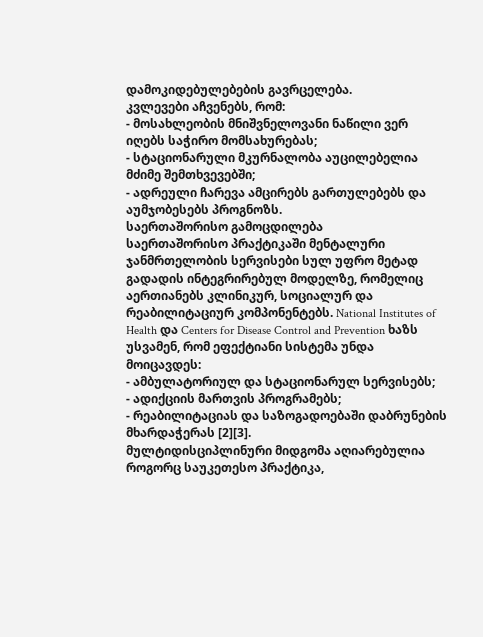დამოკიდებულებების გავრცელება.
კვლევები აჩვენებს, რომ:
- მოსახლეობის მნიშვნელოვანი ნაწილი ვერ იღებს საჭირო მომსახურებას;
- სტაციონარული მკურნალობა აუცილებელია მძიმე შემთხვევებში;
- ადრეული ჩარევა ამცირებს გართულებებს და აუმჯობესებს პროგნოზს.
საერთაშორისო გამოცდილება
საერთაშორისო პრაქტიკაში მენტალური ჯანმრთელობის სერვისები სულ უფრო მეტად გადადის ინტეგრირებულ მოდელზე, რომელიც აერთიანებს კლინიკურ, სოციალურ და რეაბილიტაციურ კომპონენტებს. National Institutes of Health და Centers for Disease Control and Prevention ხაზს უსვამენ, რომ ეფექტიანი სისტემა უნდა მოიცავდეს:
- ამბულატორიულ და სტაციონარულ სერვისებს;
- ადიქციის მართვის პროგრამებს;
- რეაბილიტაციას და საზოგადოებაში დაბრუნების მხარდაჭერას [2][3].
მულტიდისციპლინური მიდგომა აღიარებულია როგორც საუკეთესო პრაქტიკა,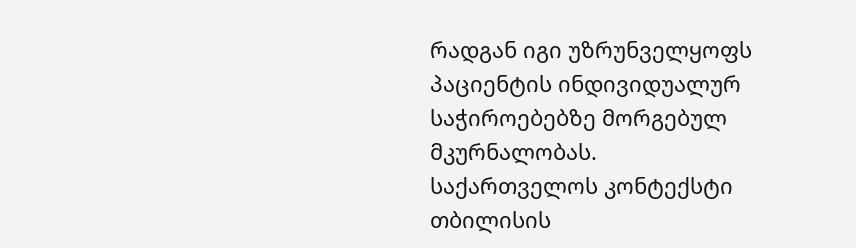რადგან იგი უზრუნველყოფს პაციენტის ინდივიდუალურ საჭიროებებზე მორგებულ მკურნალობას.
საქართველოს კონტექსტი
თბილისის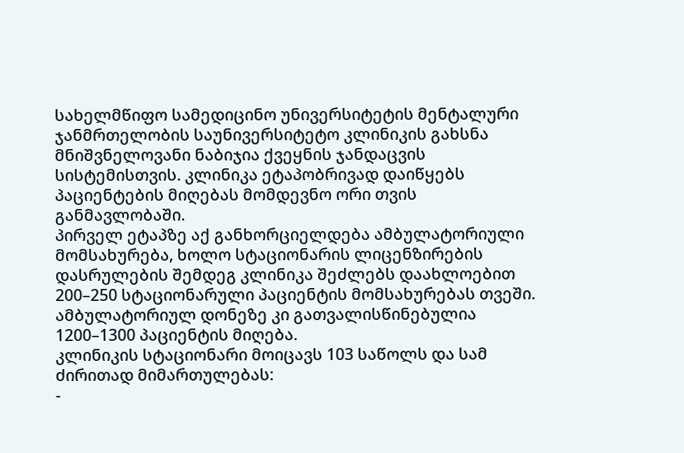სახელმწიფო სამედიცინო უნივერსიტეტის მენტალური ჯანმრთელობის საუნივერსიტეტო კლინიკის გახსნა მნიშვნელოვანი ნაბიჯია ქვეყნის ჯანდაცვის სისტემისთვის. კლინიკა ეტაპობრივად დაიწყებს პაციენტების მიღებას მომდევნო ორი თვის განმავლობაში.
პირველ ეტაპზე აქ განხორციელდება ამბულატორიული მომსახურება, ხოლო სტაციონარის ლიცენზირების დასრულების შემდეგ კლინიკა შეძლებს დაახლოებით 200–250 სტაციონარული პაციენტის მომსახურებას თვეში. ამბულატორიულ დონეზე კი გათვალისწინებულია 1200–1300 პაციენტის მიღება.
კლინიკის სტაციონარი მოიცავს 103 საწოლს და სამ ძირითად მიმართულებას:
-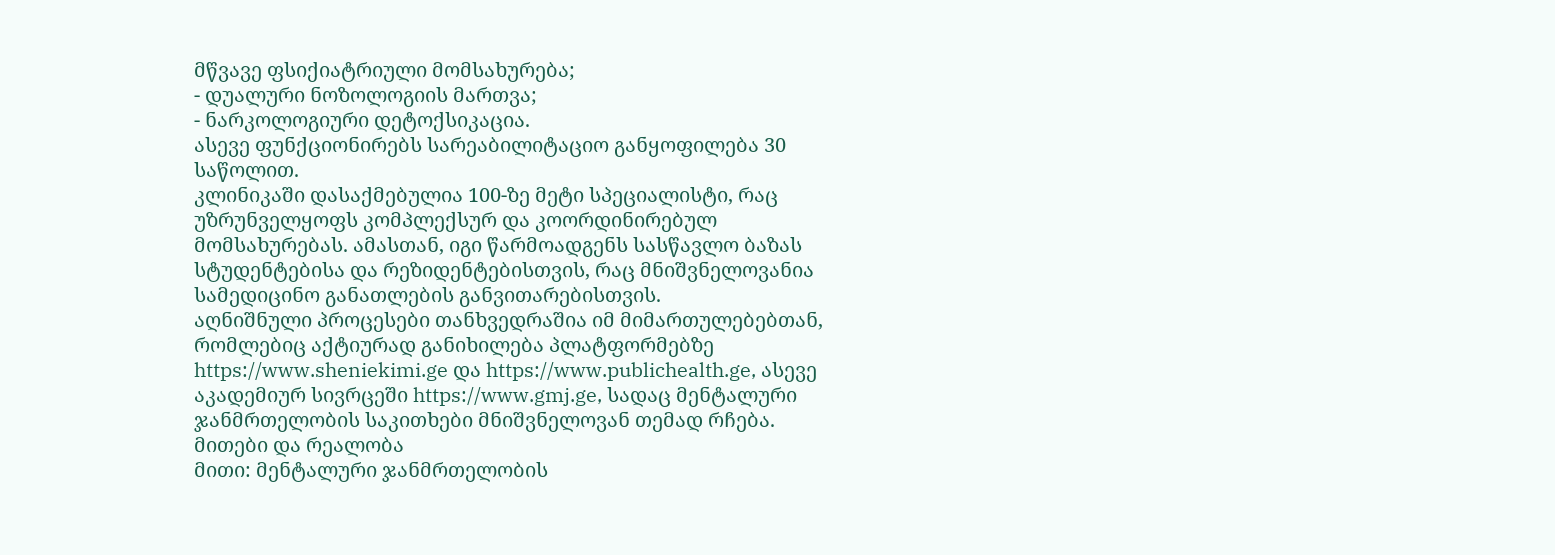მწვავე ფსიქიატრიული მომსახურება;
- დუალური ნოზოლოგიის მართვა;
- ნარკოლოგიური დეტოქსიკაცია.
ასევე ფუნქციონირებს სარეაბილიტაციო განყოფილება 30 საწოლით.
კლინიკაში დასაქმებულია 100-ზე მეტი სპეციალისტი, რაც უზრუნველყოფს კომპლექსურ და კოორდინირებულ მომსახურებას. ამასთან, იგი წარმოადგენს სასწავლო ბაზას სტუდენტებისა და რეზიდენტებისთვის, რაც მნიშვნელოვანია სამედიცინო განათლების განვითარებისთვის.
აღნიშნული პროცესები თანხვედრაშია იმ მიმართულებებთან, რომლებიც აქტიურად განიხილება პლატფორმებზე https://www.sheniekimi.ge და https://www.publichealth.ge, ასევე აკადემიურ სივრცეში https://www.gmj.ge, სადაც მენტალური ჯანმრთელობის საკითხები მნიშვნელოვან თემად რჩება.
მითები და რეალობა
მითი: მენტალური ჯანმრთელობის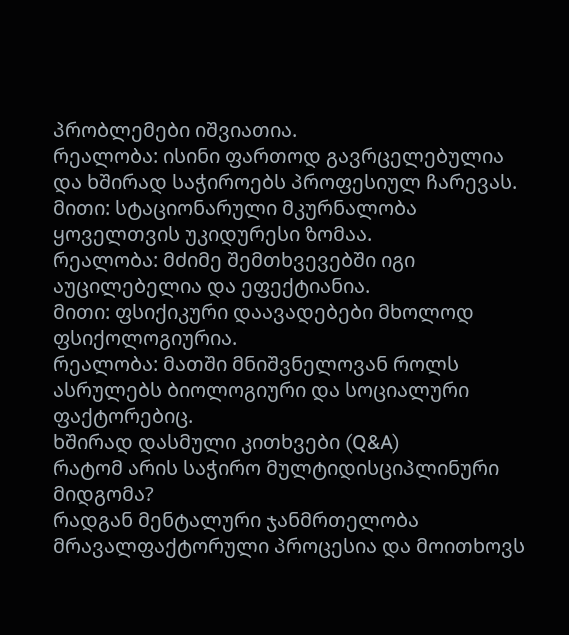პრობლემები იშვიათია.
რეალობა: ისინი ფართოდ გავრცელებულია და ხშირად საჭიროებს პროფესიულ ჩარევას.
მითი: სტაციონარული მკურნალობა ყოველთვის უკიდურესი ზომაა.
რეალობა: მძიმე შემთხვევებში იგი აუცილებელია და ეფექტიანია.
მითი: ფსიქიკური დაავადებები მხოლოდ ფსიქოლოგიურია.
რეალობა: მათში მნიშვნელოვან როლს ასრულებს ბიოლოგიური და სოციალური ფაქტორებიც.
ხშირად დასმული კითხვები (Q&A)
რატომ არის საჭირო მულტიდისციპლინური მიდგომა?
რადგან მენტალური ჯანმრთელობა მრავალფაქტორული პროცესია და მოითხოვს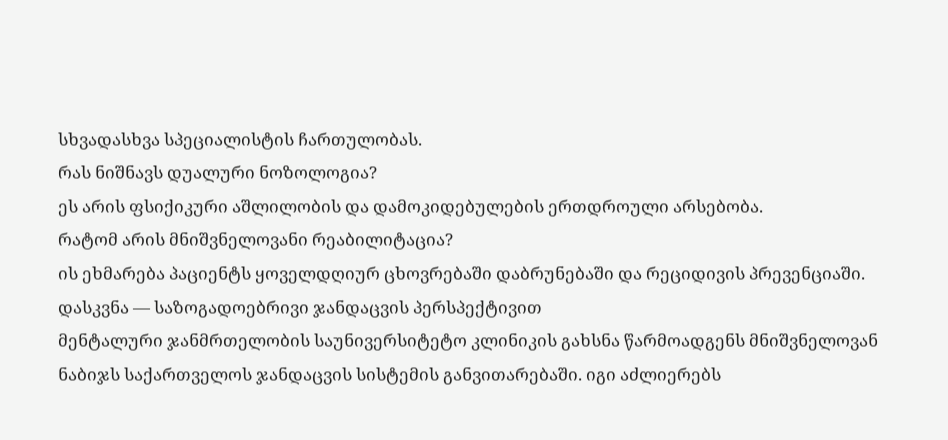სხვადასხვა სპეციალისტის ჩართულობას.
რას ნიშნავს დუალური ნოზოლოგია?
ეს არის ფსიქიკური აშლილობის და დამოკიდებულების ერთდროული არსებობა.
რატომ არის მნიშვნელოვანი რეაბილიტაცია?
ის ეხმარება პაციენტს ყოველდღიურ ცხოვრებაში დაბრუნებაში და რეციდივის პრევენციაში.
დასკვნა — საზოგადოებრივი ჯანდაცვის პერსპექტივით
მენტალური ჯანმრთელობის საუნივერსიტეტო კლინიკის გახსნა წარმოადგენს მნიშვნელოვან ნაბიჯს საქართველოს ჯანდაცვის სისტემის განვითარებაში. იგი აძლიერებს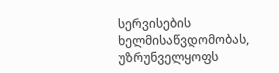სერვისების ხელმისაწვდომობას, უზრუნველყოფს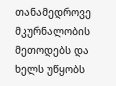თანამედროვე მკურნალობის მეთოდებს და ხელს უწყობს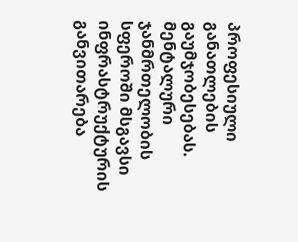პროფესიული განათლების გაუმჯობესებას.
მენტალური ჯანმრთელობის სფეროში მსგავსი ინფრასტრუქტურის განვითარება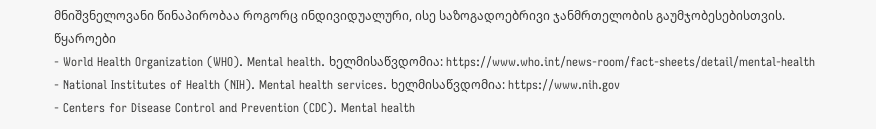მნიშვნელოვანი წინაპირობაა როგორც ინდივიდუალური, ისე საზოგადოებრივი ჯანმრთელობის გაუმჯობესებისთვის.
წყაროები
- World Health Organization (WHO). Mental health. ხელმისაწვდომია: https://www.who.int/news-room/fact-sheets/detail/mental-health
- National Institutes of Health (NIH). Mental health services. ხელმისაწვდომია: https://www.nih.gov
- Centers for Disease Control and Prevention (CDC). Mental health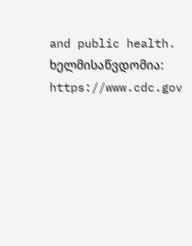and public health. ხელმისაწვდომია: https://www.cdc.gov